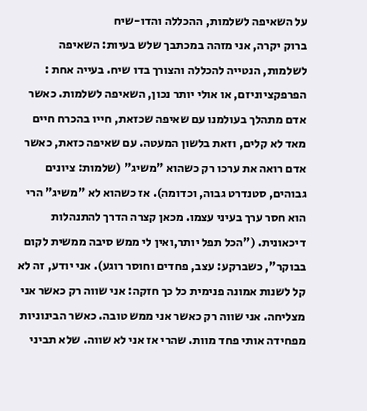על השאיפה לשלמות, ההכללה והדו-שיח
ברוק יקרה, אני מזהה במכתבך שלש בעיות: השאיפה לשלמות, הנטייה להכללה והצורך בדו שיח. בעייה אחת : הפרפקציוניזם, או אולי יותר נכון, השאיפה לשלמות. כאשר אדם מתהלך בעולמנו עם שאיפה שכזאת, חייו בהכרח חיים מאד לא קלים, וזאת בלשון המעטה. עם שאיפה כזאת, כאשר אדם רואה את ערכו רק כשהוא "משיג" (שלמות: ציונים גבוהים, סטנדרט גבוה, וכדומה). אז כשהוא לא "משיג" הרי הוא חסר ערך בעיני עצמו. מכאן קצרה הדרך להתנהלות דיכאונית. ("הכל תפל יותר,ואין לי ממש סיבה ממשית לקום בבוקר", כשברקע: עצב, פחדים וחוסר רוגע). אני יודע, זה לא קל לשנות אמונה פנימית כל כך חזקה: אני שווה רק כאשר אני מצליחה. אני שווה רק כאשר אני ממש טובה. כאשר הבינוניות מפחידה אותי פחד מוות. שהרי אז אני לא שווה. שלא תביני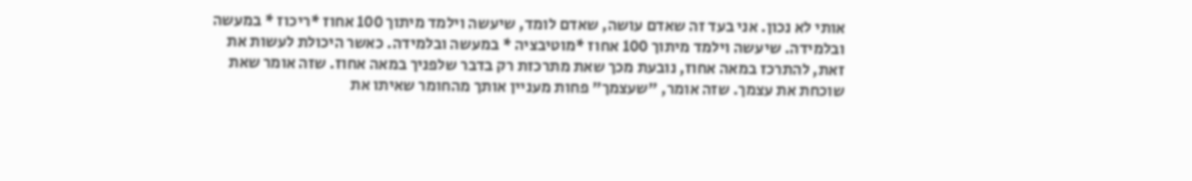אותי לא נכון. אני בעד זה שאדם עושה, שאדם לומד, שיעשה וילמד מיתוך 100 אחוז *ריכוז * במעשה ובלמידה. שיעשה וילמד מיתוך 100 אחוז *מוטיבציה * במעשה ובלמידה. כאשר היכולת לעשות את זאת, להתרכז במאה אחוז, נובעת מכך שאת מתרכזת רק בדבר שלפניך במאה אחוז. שזה אומר שאת שוכחת את עצמך. שזה אומר, "שעצמך" פחות מעניין אותך מהחומר שאיתו את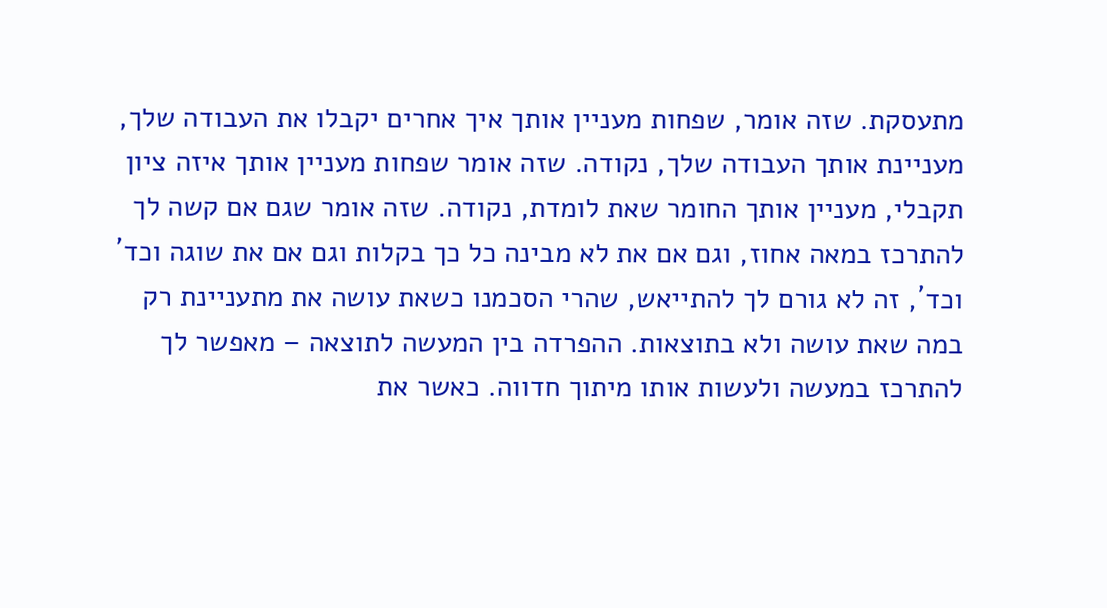מתעסקת. שזה אומר, שפחות מעניין אותך איך אחרים יקבלו את העבודה שלך, מעניינת אותך העבודה שלך, נקודה. שזה אומר שפחות מעניין אותך איזה ציון תקבלי, מעניין אותך החומר שאת לומדת, נקודה. שזה אומר שגם אם קשה לך להתרכז במאה אחוז, וגם אם את לא מבינה כל כך בקלות וגם אם את שוגה וכד´ וכד´, זה לא גורם לך להתייאש, שהרי הסכמנו כשאת עושה את מתעניינת רק במה שאת עושה ולא בתוצאות. ההפרדה בין המעשה לתוצאה – מאפשר לך להתרכז במעשה ולעשות אותו מיתוך חדווה. כאשר את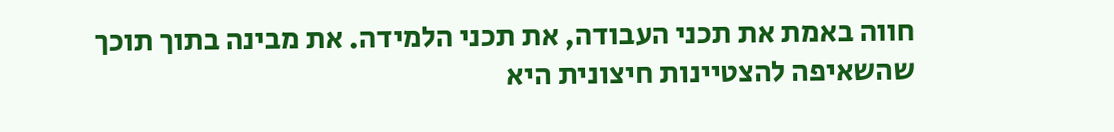חווה באמת את תכני העבודה, את תכני הלמידה. את מבינה בתוך תוכך שהשאיפה להצטיינות חיצונית היא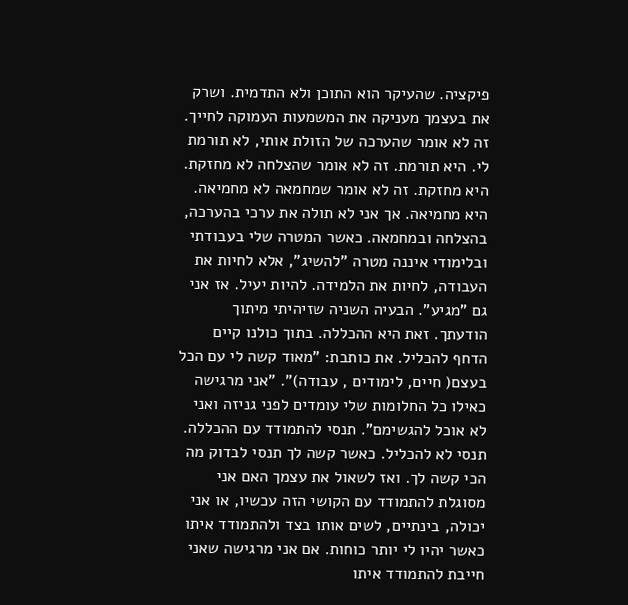פיקציה. שהעיקר הוא התוכן ולא התדמית. ושרק את בעצמך מעניקה את המשמעות העמוקה לחייך. זה לא אומר שהערכה של הזולת אותי, לא תורמת לי. היא תורמת. זה לא אומר שהצלחה לא מחזקת. היא מחזקת. זה לא אומר שמחמאה לא מחמיאה. היא מחמיאה. אך אני לא תולה את ערכי בהערכה, בהצלחה ובמחמאה. כאשר המטרה שלי בעבודתי ובלימודי איננה מטרה "להשיג", אלא לחיות את העבודה, לחיות את הלמידה. להיות יעיל. אז אני גם "מגיע". הבעיה השניה שזיהיתי מיתוך הודעתך. זאת היא ההכללה. בתוך כולנו קיים הדחף להכליל. את כותבת: "מאוד קשה לי עם הכל בעצם( חיים, לימודים , עבודה)". "אני מרגישה כאילו כל החלומות שלי עומדים לפני גניזה ואני לא אוכל להגשימם". תנסי להתמודד עם ההכללה. תנסי לא להכליל. כאשר קשה לך תנסי לבדוק מה הכי קשה לך. ואז לשאול את עצמך האם אני מסוגלת להתמודד עם הקושי הזה עכשיו, או אני יכולה, בינתיים, לשים אותו בצד ולהתמודד איתו כאשר יהיו לי יותר כוחות. אם אני מרגישה שאני חייבת להתמודד איתו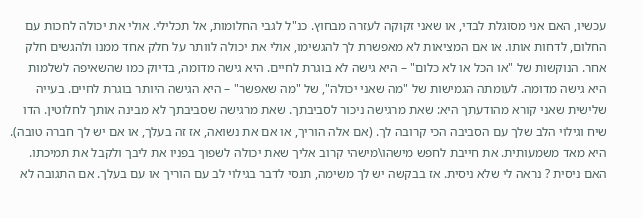עכשיו, האם אני מסוגלת לבדי, או שאני זקוקה לעזרה מבחוץ. כנ"ל לגבי החלומות, אל תכלילי. אולי את יכולה לחכות עם החלום, לדחות אותו. או אם המציאות לא מאפשרת לך להגשימו, אולי את יכולה לוותר על חלק אחד ממנו ולהגשים חלק אחר. הנוקשות של "או הכל או לא כלום" – היא גישה לא בוגרת לחיים. היא גישה מדומה, בדיוק כמו שהשאיפה לשלמות היא גישה מדומה. לעומתה הגמישות של "מה שאני יכולה", של "מה שאפשר" – היא הגישה היותר בוגרת לחיים. בעייה שלישית שאני קורא מהודעתך היא: שאת מרגישה ניכור לסביבתך. שאת מרגישה שסביבתך לא מבינה אותך לחלוטין. הדו שיח וגילוי הלב שלך עם הסביבה הכי קרובה לך. (אם אלה הוריך, או אם את נשואה, אז זה בעלך, או אם יש לך חברה טובה). היא מאד משמעותית. את חייבת לחפש מישהו\מישהי קרוב אליך שאת יכולה לשפוך בפניו את ליבך ולקבל את תמיכתו. האם ניסית ? נראה לי שלא ניסית. אז בבקשה יש לך משימה, תנסי לדבר בגילוי לב עם הוריך או עם בעלך. אם התגובה לא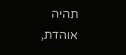תהיה אוהדת,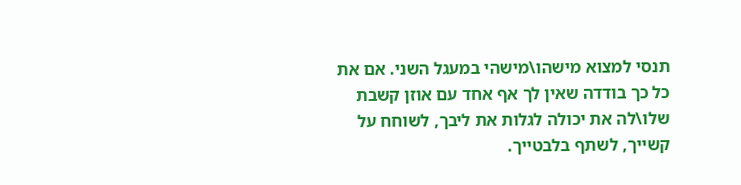תנסי למצוא מישהו\מישהי במעגל השני. אם את כל כך בודדה שאין לך אף אחד עם אוזן קשבת שלו\לה את יכולה לגלות את ליבך, לשוחח על קשייך, לשתף בלבטייך.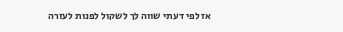אז לפי דעתי שווה לך לשקול לפנות לעזרה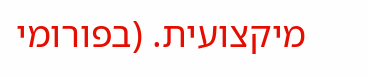מיקצועית. (בפורומי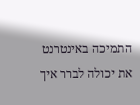התמיכה באינטרנט את יכולה לברר איך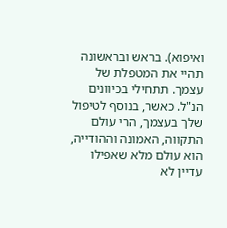ואיפוא). בראש ובראשונה תהיי את המטפלת של עצמך. תתחילי בכיוונים הנ"ל. כאשר, בנוסף לטיפול שלך בעצמך, הרי עולם התקווה, האמונה וההודייה, הוא עולם מלא שאפילו עדיין לא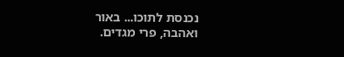נכנסת לתוכו... באור ואהבה, פרי מגדים.